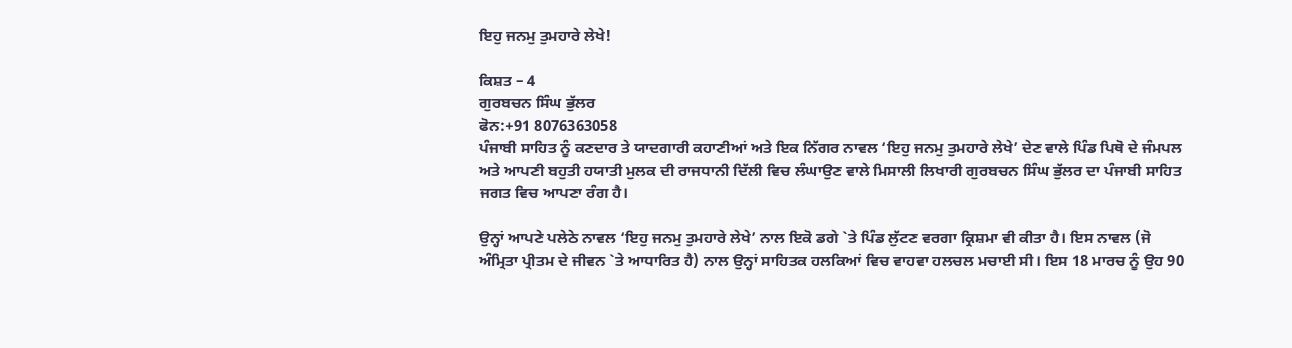ਇਹੁ ਜਨਮੁ ਤੁਮਹਾਰੇ ਲੇਖੇ!

ਕਿਸ਼ਤ – 4
ਗੁਰਬਚਨ ਸਿੰਘ ਭੁੱਲਰ
ਫੋਨ:+91 8076363058
ਪੰਜਾਬੀ ਸਾਹਿਤ ਨੂੰ ਕਣਦਾਰ ਤੇ ਯਾਦਗਾਰੀ ਕਹਾਣੀਆਂ ਅਤੇ ਇਕ ਨਿੱਗਰ ਨਾਵਲ ‘ਇਹੁ ਜਨਮੁ ਤੁਮਹਾਰੇ ਲੇਖੇ’ ਦੇਣ ਵਾਲੇ ਪਿੰਡ ਪਿਥੋ ਦੇ ਜੰਮਪਲ ਅਤੇ ਆਪਣੀ ਬਹੁਤੀ ਹਯਾਤੀ ਮੁਲਕ ਦੀ ਰਾਜਧਾਨੀ ਦਿੱਲੀ ਵਿਚ ਲੰਘਾਉਣ ਵਾਲੇ ਮਿਸਾਲੀ ਲਿਖਾਰੀ ਗੁਰਬਚਨ ਸਿੰਘ ਭੁੱਲਰ ਦਾ ਪੰਜਾਬੀ ਸਾਹਿਤ ਜਗਤ ਵਿਚ ਆਪਣਾ ਰੰਗ ਹੈ।

ਉਨ੍ਹਾਂ ਆਪਣੇ ਪਲੇਠੇ ਨਾਵਲ ‘ਇਹੁ ਜਨਮੁ ਤੁਮਹਾਰੇ ਲੇਖੇ’ ਨਾਲ ਇਕੋ ਡਗੇ `ਤੇ ਪਿੰਡ ਲੁੱਟਣ ਵਰਗਾ ਕ੍ਰਿਸ਼ਮਾ ਵੀ ਕੀਤਾ ਹੈ। ਇਸ ਨਾਵਲ (ਜੋ ਅੰਮ੍ਰਿਤਾ ਪ੍ਰੀਤਮ ਦੇ ਜੀਵਨ `ਤੇ ਆਧਾਰਿਤ ਹੈ) ਨਾਲ ਉਨ੍ਹਾਂ ਸਾਹਿਤਕ ਹਲਕਿਆਂ ਵਿਚ ਵਾਹਵਾ ਹਲਚਲ ਮਚਾਈ ਸੀ। ਇਸ 18 ਮਾਰਚ ਨੂੰ ਉਹ 90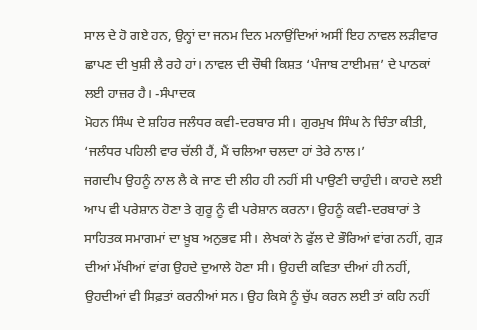ਸਾਲ ਦੇ ਹੋ ਗਏ ਹਨ, ਉਨ੍ਹਾਂ ਦਾ ਜਨਮ ਦਿਨ ਮਨਾਉਂਦਿਆਂ ਅਸੀਂ ਇਹ ਨਾਵਲ ਲੜੀਵਾਰ ਛਾਪਣ ਦੀ ਖੁਸ਼ੀ ਲੈ ਰਹੇ ਹਾਂ। ਨਾਵਲ ਦੀ ਚੌਥੀ ਕਿਸ਼ਤ ‘ਪੰਜਾਬ ਟਾਈਮਜ਼’ ਦੇ ਪਾਠਕਾਂ ਲਈ ਹਾਜ਼ਰ ਹੈ। -ਸੰਪਾਦਕ
ਮੋਹਨ ਸਿੰਘ ਦੇ ਸ਼ਹਿਰ ਜਲੰਧਰ ਕਵੀ-ਦਰਬਾਰ ਸੀ। ਗੁਰਮੁਖ ਸਿੰਘ ਨੇ ਚਿੰਤਾ ਕੀਤੀ, ‘ਜਲੰਧਰ ਪਹਿਲੀ ਵਾਰ ਚੱਲੀ ਹੈਂ, ਮੈਂ ਚਲਿਆ ਚਲਦਾ ਹਾਂ ਤੇਰੇ ਨਾਲ।’
ਜਗਦੀਪ ਉਹਨੂੰ ਨਾਲ ਲੈ ਕੇ ਜਾਣ ਦੀ ਲੀਹ ਹੀ ਨਹੀਂ ਸੀ ਪਾਉਣੀ ਚਾਹੁੰਦੀ। ਕਾਹਦੇ ਲਈ ਆਪ ਵੀ ਪਰੇਸ਼ਾਨ ਹੋਣਾ ਤੇ ਗੁਰੂ ਨੂੰ ਵੀ ਪਰੇਸ਼ਾਨ ਕਰਨਾ। ਉਹਨੂੰ ਕਵੀ-ਦਰਬਾਰਾਂ ਤੇ ਸਾਹਿਤਕ ਸਮਾਗਮਾਂ ਦਾ ਖ਼ੂਬ ਅਨੁਭਵ ਸੀ। ਲੇਖਕਾਂ ਨੇ ਫੁੱਲ ਦੇ ਭੌਰਿਆਂ ਵਾਂਗ ਨਹੀਂ, ਗੁੜ ਦੀਆਂ ਮੱਖੀਆਂ ਵਾਂਗ ਉਹਦੇ ਦੁਆਲੇ ਹੋਣਾ ਸੀ। ਉਹਦੀ ਕਵਿਤਾ ਦੀਆਂ ਹੀ ਨਹੀਂ, ਉਹਦੀਆਂ ਵੀ ਸਿਫ਼ਤਾਂ ਕਰਨੀਆਂ ਸਨ। ਉਹ ਕਿਸੇ ਨੂੰ ਚੁੱਪ ਕਰਨ ਲਈ ਤਾਂ ਕਹਿ ਨਹੀਂ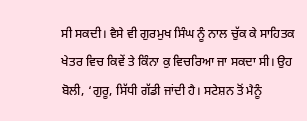ਸੀ ਸਕਦੀ। ਵੈਸੇ ਵੀ ਗੁਰਮੁਖ ਸਿੰਘ ਨੂੰ ਨਾਲ ਚੁੱਕ ਕੇ ਸਾਹਿਤਕ ਖੇਤਰ ਵਿਚ ਕਿਵੇਂ ਤੇ ਕਿੰਨਾ ਕੁ ਵਿਚਰਿਆ ਜਾ ਸਕਦਾ ਸੀ। ਉਹ ਬੋਲੀ, ‘ਗੁਰੂ, ਸਿੱਧੀ ਗੱਡੀ ਜਾਂਦੀ ਹੈ। ਸਟੇਸ਼ਨ ਤੋਂ ਮੈਨੂੰ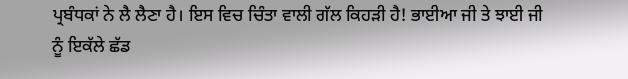ਪ੍ਰਬੰਧਕਾਂ ਨੇ ਲੈ ਲੈਣਾ ਹੈ। ਇਸ ਵਿਚ ਚਿੰਤਾ ਵਾਲੀ ਗੱਲ ਕਿਹੜੀ ਹੈ! ਭਾਈਆ ਜੀ ਤੇ ਝਾਈ ਜੀ ਨੂੰ ਇਕੱਲੇ ਛੱਡ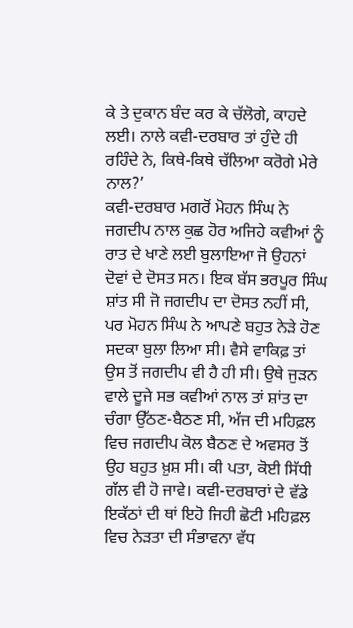ਕੇ ਤੇ ਦੁਕਾਨ ਬੰਦ ਕਰ ਕੇ ਚੱਲੋਗੇ, ਕਾਹਦੇ ਲਈ। ਨਾਲੇ ਕਵੀ-ਦਰਬਾਰ ਤਾਂ ਹੁੰਦੇ ਹੀ ਰਹਿੰਦੇ ਨੇ, ਕਿਥੇ-ਕਿਥੇ ਚੱਲਿਆ ਕਰੋਗੇ ਮੇਰੇ ਨਾਲ?’
ਕਵੀ-ਦਰਬਾਰ ਮਗਰੋਂ ਮੋਹਨ ਸਿੰਘ ਨੇ ਜਗਦੀਪ ਨਾਲ ਕੁਛ ਹੋਰ ਅਜਿਹੇ ਕਵੀਆਂ ਨੂੰ ਰਾਤ ਦੇ ਖਾਣੇ ਲਈ ਬੁਲਾਇਆ ਜੋ ਉਹਨਾਂ ਦੋਵਾਂ ਦੇ ਦੋਸਤ ਸਨ। ਇਕ ਬੱਸ ਭਰਪੂਰ ਸਿੰਘ ਸ਼ਾਂਤ ਸੀ ਜੋ ਜਗਦੀਪ ਦਾ ਦੋਸਤ ਨਹੀਂ ਸੀ, ਪਰ ਮੋਹਨ ਸਿੰਘ ਨੇ ਆਪਣੇ ਬਹੁਤ ਨੇੜੇ ਹੋਣ ਸਦਕਾ ਬੁਲਾ ਲਿਆ ਸੀ। ਵੈਸੇ ਵਾਕਿਫ਼ ਤਾਂ ਉਸ ਤੋਂ ਜਗਦੀਪ ਵੀ ਹੈ ਹੀ ਸੀ। ਉਥੇ ਜੁੜਨ ਵਾਲੇ ਦੂਜੇ ਸਭ ਕਵੀਆਂ ਨਾਲ ਤਾਂ ਸ਼ਾਂਤ ਦਾ ਚੰਗਾ ਉੱਠਣ-ਬੈਠਣ ਸੀ, ਅੱਜ ਦੀ ਮਹਿਫ਼ਲ ਵਿਚ ਜਗਦੀਪ ਕੋਲ ਬੈਠਣ ਦੇ ਅਵਸਰ ਤੋਂ ਉਹ ਬਹੁਤ ਖ਼ੁਸ਼ ਸੀ। ਕੀ ਪਤਾ, ਕੋਈ ਸਿੱਧੀ ਗੱਲ ਵੀ ਹੋ ਜਾਵੇ। ਕਵੀ-ਦਰਬਾਰਾਂ ਦੇ ਵੱਡੇ ਇਕੱਠਾਂ ਦੀ ਥਾਂ ਇਹੋ ਜਿਹੀ ਛੋਟੀ ਮਹਿਫ਼ਲ ਵਿਚ ਨੇੜਤਾ ਦੀ ਸੰਭਾਵਨਾ ਵੱਧ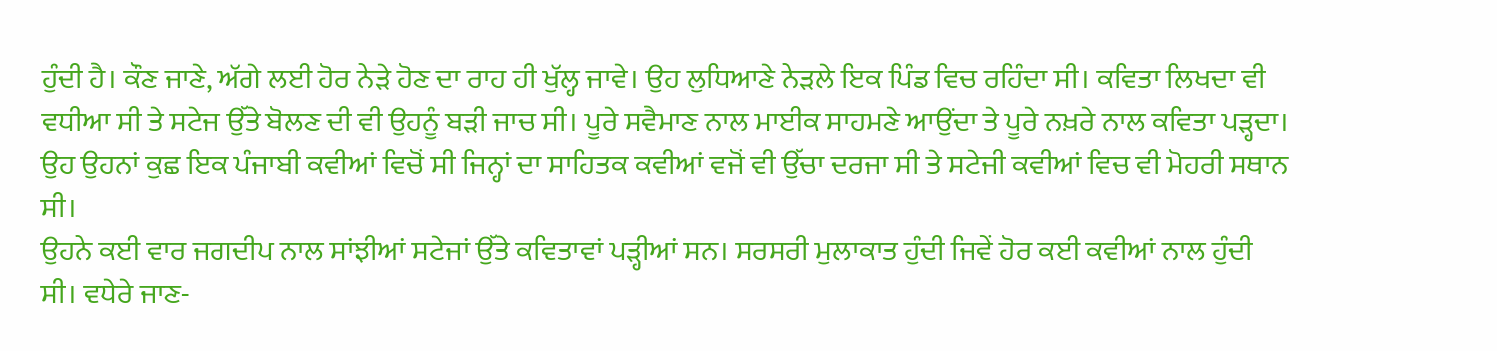ਹੁੰਦੀ ਹੈ। ਕੌਣ ਜਾਣੇ, ਅੱਗੇ ਲਈ ਹੋਰ ਨੇੜੇ ਹੋਣ ਦਾ ਰਾਹ ਹੀ ਖੁੱਲ੍ਹ ਜਾਵੇ। ਉਹ ਲੁਧਿਆਣੇ ਨੇੜਲੇ ਇਕ ਪਿੰਡ ਵਿਚ ਰਹਿੰਦਾ ਸੀ। ਕਵਿਤਾ ਲਿਖਦਾ ਵੀ ਵਧੀਆ ਸੀ ਤੇ ਸਟੇਜ ਉੱਤੇ ਬੋਲਣ ਦੀ ਵੀ ਉਹਨੂੰ ਬੜੀ ਜਾਚ ਸੀ। ਪੂਰੇ ਸਵੈਮਾਣ ਨਾਲ ਮਾਈਕ ਸਾਹਮਣੇ ਆਉਂਦਾ ਤੇ ਪੂਰੇ ਨਖ਼ਰੇ ਨਾਲ ਕਵਿਤਾ ਪੜ੍ਹਦਾ। ਉਹ ਉਹਨਾਂ ਕੁਛ ਇਕ ਪੰਜਾਬੀ ਕਵੀਆਂ ਵਿਚੋਂ ਸੀ ਜਿਨ੍ਹਾਂ ਦਾ ਸਾਹਿਤਕ ਕਵੀਆਂ ਵਜੋਂ ਵੀ ਉੱਚਾ ਦਰਜਾ ਸੀ ਤੇ ਸਟੇਜੀ ਕਵੀਆਂ ਵਿਚ ਵੀ ਮੋਹਰੀ ਸਥਾਨ ਸੀ।
ਉਹਨੇ ਕਈ ਵਾਰ ਜਗਦੀਪ ਨਾਲ ਸਾਂਝੀਆਂ ਸਟੇਜਾਂ ਉੱਤੇ ਕਵਿਤਾਵਾਂ ਪੜ੍ਹੀਆਂ ਸਨ। ਸਰਸਰੀ ਮੁਲਾਕਾਤ ਹੁੰਦੀ ਜਿਵੇਂ ਹੋਰ ਕਈ ਕਵੀਆਂ ਨਾਲ ਹੁੰਦੀ ਸੀ। ਵਧੇਰੇ ਜਾਣ-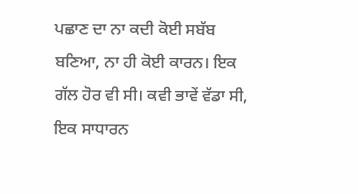ਪਛਾਣ ਦਾ ਨਾ ਕਦੀ ਕੋਈ ਸਬੱਬ ਬਣਿਆ, ਨਾ ਹੀ ਕੋਈ ਕਾਰਨ। ਇਕ ਗੱਲ ਹੋਰ ਵੀ ਸੀ। ਕਵੀ ਭਾਵੇਂ ਵੱਡਾ ਸੀ, ਇਕ ਸਾਧਾਰਨ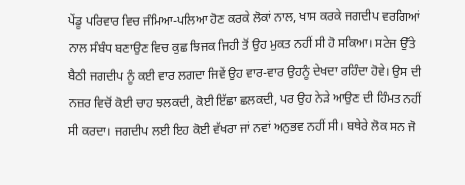ਪੇਂਡੂ ਪਰਿਵਾਰ ਵਿਚ ਜੰਮਿਆ-ਪਲਿਆ ਹੋਣ ਕਰਕੇ ਲੋਕਾਂ ਨਾਲ, ਖਾਸ ਕਰਕੇ ਜਗਦੀਪ ਵਰਗਿਆਂ ਨਾਲ ਸੰਬੰਧ ਬਣਾਉਣ ਵਿਚ ਕੁਛ ਝਿਜਕ ਜਿਹੀ ਤੋਂ ਉਹ ਮੁਕਤ ਨਹੀਂ ਸੀ ਹੋ ਸਕਿਆ। ਸਟੇਜ ਉੱਤੇ ਬੈਠੀ ਜਗਦੀਪ ਨੂੰ ਕਈ ਵਾਰ ਲਗਦਾ ਜਿਵੇਂ ਉਹ ਵਾਰ-ਵਾਰ ਉਹਨੂੰ ਦੇਖਦਾ ਰਹਿੰਦਾ ਹੋਵੇ। ਉਸ ਦੀ ਨਜ਼ਰ ਵਿਚੋਂ ਕੋਈ ਚਾਹ ਝਲਕਦੀ, ਕੋਈ ਇੱਛਾ ਛਲਕਦੀ, ਪਰ ਉਹ ਨੇੜੇ ਆਉਣ ਦੀ ਹਿੰਮਤ ਨਹੀਂ ਸੀ ਕਰਦਾ। ਜਗਦੀਪ ਲਈ ਇਹ ਕੋਈ ਵੱਖਰਾ ਜਾਂ ਨਵਾਂ ਅਨੁਭਵ ਨਹੀਂ ਸੀ। ਬਥੇਰੇ ਲੋਕ ਸਨ ਜੋ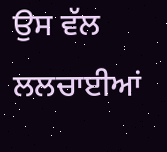ਉਸ ਵੱਲ ਲਲਚਾਈਆਂ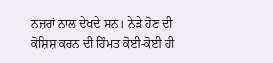ਨਜ਼ਰਾਂ ਨਾਲ ਦੇਖਦੇ ਸਨ। ਨੇੜੇ ਹੋਣ ਦੀ ਕੋਸ਼ਿਸ਼ ਕਰਨ ਦੀ ਹਿੰਮਤ ਕੋਈ-ਕੋਈ ਹੀ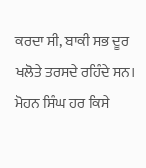ਕਰਦਾ ਸੀ, ਬਾਕੀ ਸਭ ਦੂਰ ਖਲੋਤੇ ਤਰਸਦੇ ਰਹਿੰਦੇ ਸਨ।
ਮੋਹਨ ਸਿੰਘ ਹਰ ਕਿਸੇ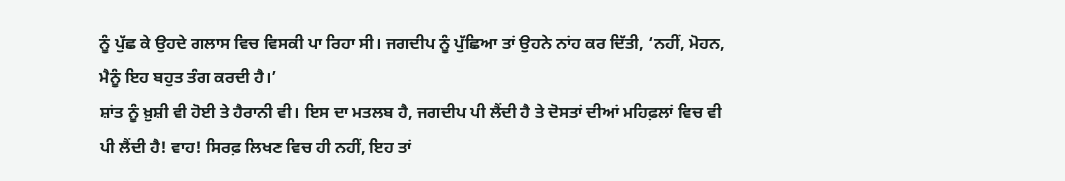ਨੂੰ ਪੁੱਛ ਕੇ ਉਹਦੇ ਗਲਾਸ ਵਿਚ ਵਿਸਕੀ ਪਾ ਰਿਹਾ ਸੀ। ਜਗਦੀਪ ਨੂੰ ਪੁੱਛਿਆ ਤਾਂ ਉਹਨੇ ਨਾਂਹ ਕਰ ਦਿੱਤੀ, ‘ਨਹੀਂ, ਮੋਹਨ, ਮੈਨੂੰ ਇਹ ਬਹੁਤ ਤੰਗ ਕਰਦੀ ਹੈ।’
ਸ਼ਾਂਤ ਨੂੰ ਖ਼ੁਸ਼ੀ ਵੀ ਹੋਈ ਤੇ ਹੈਰਾਨੀ ਵੀ। ਇਸ ਦਾ ਮਤਲਬ ਹੈ, ਜਗਦੀਪ ਪੀ ਲੈਂਦੀ ਹੈ ਤੇ ਦੋਸਤਾਂ ਦੀਆਂ ਮਹਿਫ਼ਲਾਂ ਵਿਚ ਵੀ ਪੀ ਲੈਂਦੀ ਹੈ! ਵਾਹ! ਸਿਰਫ਼ ਲਿਖਣ ਵਿਚ ਹੀ ਨਹੀਂ, ਇਹ ਤਾਂ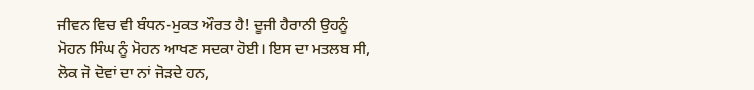ਜੀਵਨ ਵਿਚ ਵੀ ਬੰਧਨ-ਮੁਕਤ ਔਰਤ ਹੈ! ਦੂਜੀ ਹੈਰਾਨੀ ਉਹਨੂੰ ਮੋਹਨ ਸਿੰਘ ਨੂੰ ਮੋਹਨ ਆਖਣ ਸਦਕਾ ਹੋਈ। ਇਸ ਦਾ ਮਤਲਬ ਸੀ, ਲੋਕ ਜੋ ਦੋਵਾਂ ਦਾ ਨਾਂ ਜੋੜਦੇ ਹਨ,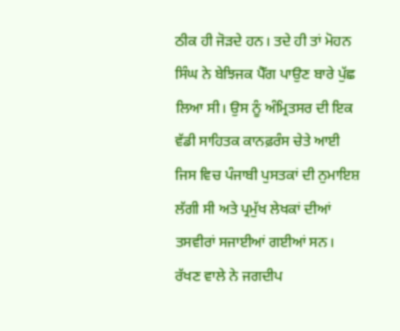ਠੀਕ ਹੀ ਜੋੜਦੇ ਹਨ। ਤਦੇ ਹੀ ਤਾਂ ਮੋਹਨ ਸਿੰਘ ਨੇ ਬੇਝਿਜਕ ਪੈੱਗ ਪਾਉਣ ਬਾਰੇ ਪੁੱਛ ਲਿਆ ਸੀ। ਉਸ ਨੂੰ ਅੰਮ੍ਰਿਤਸਰ ਦੀ ਇਕ ਵੱਡੀ ਸਾਹਿਤਕ ਕਾਨਫ਼ਰੰਸ ਚੇਤੇ ਆਈ ਜਿਸ ਵਿਚ ਪੰਜਾਬੀ ਪੁਸਤਕਾਂ ਦੀ ਨੁਮਾਇਸ਼ ਲੱਗੀ ਸੀ ਅਤੇ ਪ੍ਰਮੁੱਖ ਲੇਖਕਾਂ ਦੀਆਂ ਤਸਵੀਰਾਂ ਸਜਾਈਆਂ ਗਈਆਂ ਸਨ। ਰੱਖਣ ਵਾਲੇ ਨੇ ਜਗਦੀਪ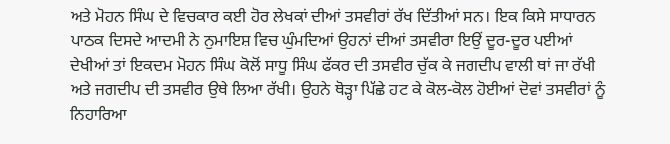ਅਤੇ ਮੋਹਨ ਸਿੰਘ ਦੇ ਵਿਚਕਾਰ ਕਈ ਹੋਰ ਲੇਖਕਾਂ ਦੀਆਂ ਤਸਵੀਰਾਂ ਰੱਖ ਦਿੱਤੀਆਂ ਸਨ। ਇਕ ਕਿਸੇ ਸਾਧਾਰਨ ਪਾਠਕ ਦਿਸਦੇ ਆਦਮੀ ਨੇ ਨੁਮਾਇਸ਼ ਵਿਚ ਘੁੰਮਦਿਆਂ ਉਹਨਾਂ ਦੀਆਂ ਤਸਵੀਰਾ ਇਉਂ ਦੂਰ-ਦੂਰ ਪਈਆਂ ਦੇਖੀਆਂ ਤਾਂ ਇਕਦਮ ਮੋਹਨ ਸਿੰਘ ਕੋਲੋਂ ਸਾਧੂ ਸਿੰਘ ਫੱਕਰ ਦੀ ਤਸਵੀਰ ਚੁੱਕ ਕੇ ਜਗਦੀਪ ਵਾਲੀ ਥਾਂ ਜਾ ਰੱਖੀ ਅਤੇ ਜਗਦੀਪ ਦੀ ਤਸਵੀਰ ਉਥੇ ਲਿਆ ਰੱਖੀ। ਉਹਨੇ ਥੋੜ੍ਹਾ ਪਿੱਛੇ ਹਟ ਕੇ ਕੋਲ-ਕੋਲ ਹੋਈਆਂ ਦੋਵਾਂ ਤਸਵੀਰਾਂ ਨੂੰ ਨਿਹਾਰਿਆ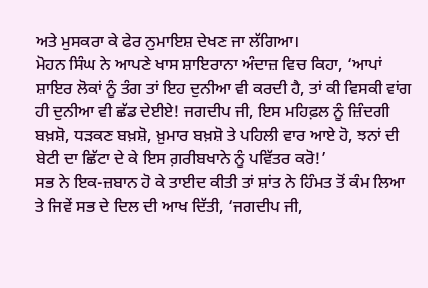ਅਤੇ ਮੁਸਕਰਾ ਕੇ ਫੇਰ ਨੁਮਾਇਸ਼ ਦੇਖਣ ਜਾ ਲੱਗਿਆ।
ਮੋਹਨ ਸਿੰਘ ਨੇ ਆਪਣੇ ਖਾਸ ਸ਼ਾਇਰਾਨਾ ਅੰਦਾਜ਼ ਵਿਚ ਕਿਹਾ, ‘ਆਪਾਂ ਸ਼ਾਇਰ ਲੋਕਾਂ ਨੂੰ ਤੰਗ ਤਾਂ ਇਹ ਦੁਨੀਆ ਵੀ ਕਰਦੀ ਹੈ, ਤਾਂ ਕੀ ਵਿਸਕੀ ਵਾਂਗ ਹੀ ਦੁਨੀਆ ਵੀ ਛੱਡ ਦੇਈਏ! ਜਗਦੀਪ ਜੀ, ਇਸ ਮਹਿਫ਼ਲ ਨੂੰ ਜ਼ਿੰਦਗੀ ਬਖ਼ਸ਼ੋ, ਧੜਕਣ ਬਖ਼ਸ਼ੋ, ਖ਼ੁਮਾਰ ਬਖ਼ਸ਼ੋ ਤੇ ਪਹਿਲੀ ਵਾਰ ਆਏ ਹੋ, ਝਨਾਂ ਦੀ ਬੇਟੀ ਦਾ ਛਿੱਟਾ ਦੇ ਕੇ ਇਸ ਗ਼ਰੀਬਖਾਨੇ ਨੂੰ ਪਵਿੱਤਰ ਕਰੋ!’
ਸਭ ਨੇ ਇਕ-ਜ਼ਬਾਨ ਹੋ ਕੇ ਤਾਈਦ ਕੀਤੀ ਤਾਂ ਸ਼ਾਂਤ ਨੇ ਹਿੰਮਤ ਤੋਂ ਕੰਮ ਲਿਆ ਤੇ ਜਿਵੇਂ ਸਭ ਦੇ ਦਿਲ ਦੀ ਆਖ ਦਿੱਤੀ, ‘ਜਗਦੀਪ ਜੀ,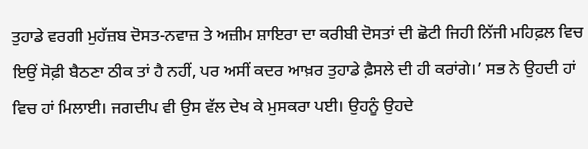ਤੁਹਾਡੇ ਵਰਗੀ ਮੁਹੱਜ਼ਬ ਦੋਸਤ-ਨਵਾਜ਼ ਤੇ ਅਜ਼ੀਮ ਸ਼ਾਇਰਾ ਦਾ ਕਰੀਬੀ ਦੋਸਤਾਂ ਦੀ ਛੋਟੀ ਜਿਹੀ ਨਿੱਜੀ ਮਹਿਫ਼ਲ ਵਿਚ ਇਉਂ ਸੋਫ਼ੀ ਬੈਠਣਾ ਠੀਕ ਤਾਂ ਹੈ ਨਹੀਂ, ਪਰ ਅਸੀਂ ਕਦਰ ਆਖ਼ਰ ਤੁਹਾਡੇ ਫ਼ੈਸਲੇ ਦੀ ਹੀ ਕਰਾਂਗੇ।’ ਸਭ ਨੇ ਉਹਦੀ ਹਾਂ ਵਿਚ ਹਾਂ ਮਿਲਾਈ। ਜਗਦੀਪ ਵੀ ਉਸ ਵੱਲ ਦੇਖ ਕੇ ਮੁਸਕਰਾ ਪਈ। ਉਹਨੂੰ ਉਹਦੇ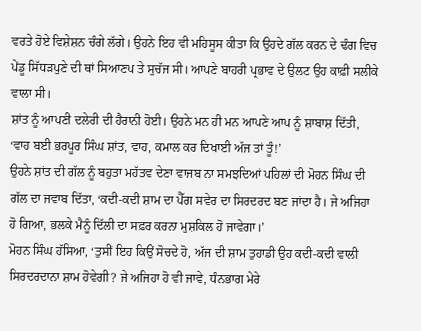ਵਰਤੇ ਹੋਏ ਵਿਸ਼ੇਸ਼ਨ ਚੰਗੇ ਲੱਗੇ। ਉਹਨੇ ਇਹ ਵੀ ਮਹਿਸੂਸ ਕੀਤਾ ਕਿ ਉਹਦੇ ਗੱਲ ਕਰਨ ਦੇ ਢੰਗ ਵਿਚ ਪੇਂਡੂ ਸਿੱਧੜਪੁਣੇ ਦੀ ਥਾਂ ਸਿਆਣਪ ਤੇ ਸੁਚੱਜ ਸੀ। ਆਪਣੇ ਬਾਹਰੀ ਪ੍ਰਭਾਵ ਦੇ ਉਲਟ ਉਹ ਕਾਫ਼ੀ ਸਲੀਕੇ ਵਾਲਾ ਸੀ।
ਸ਼ਾਂਤ ਨੂੰ ਆਪਣੀ ਦਲੇਰੀ ਦੀ ਹੈਰਾਨੀ ਹੋਈ। ਉਹਨੇ ਮਨ ਹੀ ਮਨ ਆਪਣੇ ਆਪ ਨੂੰ ਸ਼ਾਬਾਸ਼ ਦਿੱਤੀ, ‘ਵਾਹ ਬਈ ਭਰਪੂਰ ਸਿੰਘ ਸ਼ਾਂਤ, ਵਾਹ, ਕਮਾਲ ਕਰ ਦਿਖਾਈ ਅੱਜ ਤਾਂ ਤੂੰ!’
ਉਹਨੇ ਸ਼ਾਂਤ ਦੀ ਗੱਲ ਨੂੰ ਬਹੁਤਾ ਮਹੱਤਵ ਦੇਣਾ ਵਾਜਬ ਨਾ ਸਮਝਦਿਆਂ ਪਹਿਲਾਂ ਦੀ ਮੋਹਨ ਸਿੰਘ ਦੀ ਗੱਲ ਦਾ ਜਵਾਬ ਦਿੱਤਾ, ‘ਕਦੀ-ਕਦੀ ਸ਼ਾਮ ਦਾ ਪੈੱਗ ਸਵੇਰ ਦਾ ਸਿਰਦਰਦ ਬਣ ਜਾਂਦਾ ਹੈ। ਜੇ ਅਜਿਹਾ ਹੋ ਗਿਆ, ਭਲਕੇ ਮੈਨੂੰ ਦਿੱਲੀ ਦਾ ਸਫ਼ਰ ਕਰਨਾ ਮੁਸ਼ਕਿਲ ਹੋ ਜਾਵੇਗਾ।’
ਮੋਹਨ ਸਿੰਘ ਹੱਸਿਆ, ‘ਤੁਸੀਂ ਇਹ ਕਿਉਂ ਸੋਚਦੇ ਹੋ, ਅੱਜ ਦੀ ਸ਼ਾਮ ਤੁਹਾਡੀ ਉਹ ਕਦੀ-ਕਦੀ ਵਾਲੀ ਸਿਰਦਰਦਾਨਾ ਸ਼ਾਮ ਹੋਵੇਗੀ? ਜੇ ਅਜਿਹਾ ਹੋ ਵੀ ਜਾਵੇ, ਧੰਨਭਾਗ ਮੇਰੇ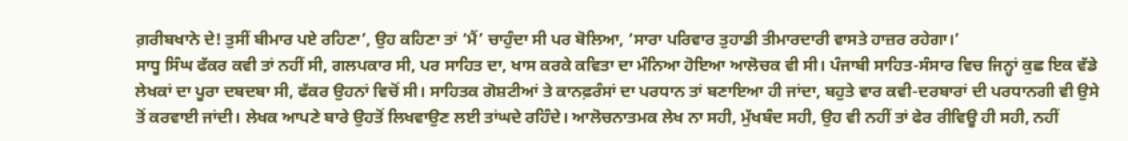ਗ਼ਰੀਬਖਾਨੇ ਦੇ! ਤੁਸੀਂ ਬੀਮਾਰ ਪਏ ਰਹਿਣਾ’, ਉਹ ਕਹਿਣਾ ਤਾਂ ‘ਮੈਂ’ ਚਾਹੁੰਦਾ ਸੀ ਪਰ ਬੋਲਿਆ, ‘ਸਾਰਾ ਪਰਿਵਾਰ ਤੁਹਾਡੀ ਤੀਮਾਰਦਾਰੀ ਵਾਸਤੇ ਹਾਜ਼ਰ ਰਹੇਗਾ।’
ਸਾਧੂ ਸਿੰਘ ਫੱਕਰ ਕਵੀ ਤਾਂ ਨਹੀਂ ਸੀ, ਗਲਪਕਾਰ ਸੀ, ਪਰ ਸਾਹਿਤ ਦਾ, ਖਾਸ ਕਰਕੇ ਕਵਿਤਾ ਦਾ ਮੰਨਿਆ ਹੋਇਆ ਆਲੋਚਕ ਵੀ ਸੀ। ਪੰਜਾਬੀ ਸਾਹਿਤ-ਸੰਸਾਰ ਵਿਚ ਜਿਨ੍ਹਾਂ ਕੁਛ ਇਕ ਵੱਡੇ ਲੇਖਕਾਂ ਦਾ ਪੂਰਾ ਦਬਦਬਾ ਸੀ, ਫੱਕਰ ਉਹਨਾਂ ਵਿਚੋਂ ਸੀ। ਸਾਹਿਤਕ ਗੋਸ਼ਟੀਆਂ ਤੇ ਕਾਨਫ਼ਰੰਸਾਂ ਦਾ ਪਰਧਾਨ ਤਾਂ ਬਣਾਇਆ ਹੀ ਜਾਂਦਾ, ਬਹੁਤੇ ਵਾਰ ਕਵੀ-ਦਰਬਾਰਾਂ ਦੀ ਪਰਧਾਨਗੀ ਵੀ ਉਸੇ ਤੋਂ ਕਰਵਾਈ ਜਾਂਦੀ। ਲੇਖਕ ਆਪਣੇ ਬਾਰੇ ਉਹਤੋਂ ਲਿਖਵਾਉਣ ਲਈ ਤਾਂਘਦੇ ਰਹਿੰਦੇ। ਆਲੋਚਨਾਤਮਕ ਲੇਖ ਨਾ ਸਹੀ, ਮੁੱਖਬੰਦ ਸਹੀ, ਉਹ ਵੀ ਨਹੀਂ ਤਾਂ ਫੇਰ ਰੀਵਿਊ ਹੀ ਸਹੀ, ਨਹੀਂ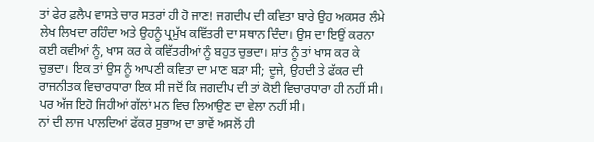ਤਾਂ ਫੇਰ ਫ਼ਲੈਪ ਵਾਸਤੇ ਚਾਰ ਸਤਰਾਂ ਹੀ ਹੋ ਜਾਣ! ਜਗਦੀਪ ਦੀ ਕਵਿਤਾ ਬਾਰੇ ਉਹ ਅਕਸਰ ਲੰਮੇ ਲੇਖ ਲਿਖਦਾ ਰਹਿੰਦਾ ਅਤੇ ਉਹਨੂੰ ਪ੍ਰਮੁੱਖ ਕਵਿੱਤਰੀ ਦਾ ਸਥਾਨ ਦਿੰਦਾ। ਉਸ ਦਾ ਇਉਂ ਕਰਨਾ ਕਈ ਕਵੀਆਂ ਨੂੰ, ਖਾਸ ਕਰ ਕੇ ਕਵਿੱਤਰੀਆਂ ਨੂੰ ਬਹੁਤ ਚੁਭਦਾ। ਸ਼ਾਂਤ ਨੂੰ ਤਾਂ ਖਾਸ ਕਰ ਕੇ ਚੁਭਦਾ। ਇਕ ਤਾਂ ਉਸ ਨੂੰ ਆਪਣੀ ਕਵਿਤਾ ਦਾ ਮਾਣ ਬੜਾ ਸੀ; ਦੂਜੇ, ਉਹਦੀ ਤੇ ਫੱਕਰ ਦੀ ਰਾਜਨੀਤਕ ਵਿਚਾਰਧਾਰਾ ਇਕ ਸੀ ਜਦੋਂ ਕਿ ਜਗਦੀਪ ਦੀ ਤਾਂ ਕੋਈ ਵਿਚਾਰਧਾਰਾ ਹੀ ਨਹੀਂ ਸੀ। ਪਰ ਅੱਜ ਇਹੋ ਜਿਹੀਆਂ ਗੱਲਾਂ ਮਨ ਵਿਚ ਲਿਆਉਣ ਦਾ ਵੇਲਾ ਨਹੀਂ ਸੀ।
ਨਾਂ ਦੀ ਲਾਜ ਪਾਲਦਿਆਂ ਫੱਕਰ ਸੁਭਾਅ ਦਾ ਭਾਵੇਂ ਅਸਲੋਂ ਹੀ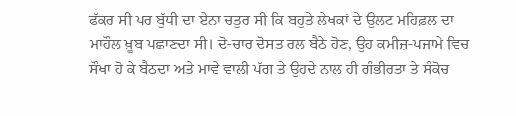ਫੱਕਰ ਸੀ ਪਰ ਬੁੱਧੀ ਦਾ ਏਨਾ ਚਤੁਰ ਸੀ ਕਿ ਬਹੁਤੇ ਲੇਖਕਾਂ ਦੇ ਉਲਟ ਮਹਿਫ਼ਲ ਦਾ ਮਾਹੌਲ ਖ਼ੂਬ ਪਛਾਣਦਾ ਸੀ। ਦੋ-ਚਾਰ ਦੋਸਤ ਰਲ ਬੈਠੇ ਹੋਣ, ਉਹ ਕਮੀਜ਼-ਪਜਾਮੇ ਵਿਚ ਸੌਖਾ ਹੋ ਕੇ ਬੈਠਦਾ ਅਤੇ ਮਾਵੇ ਵਾਲੀ ਪੱਗ ਤੇ ਉਹਦੇ ਨਾਲ ਹੀ ਗੰਭੀਰਤਾ ਤੇ ਸੰਕੋਚ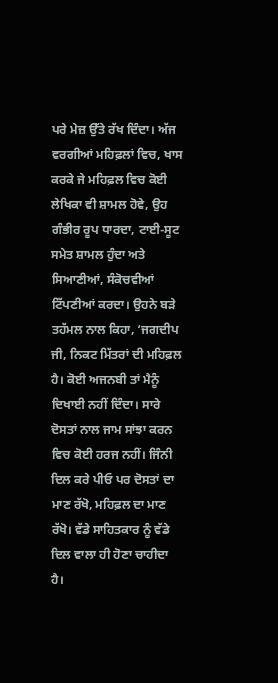ਪਰੇ ਮੇਜ਼ ਉੱਤੇ ਰੱਖ ਦਿੰਦਾ। ਅੱਜ ਵਰਗੀਆਂ ਮਹਿਫ਼ਲਾਂ ਵਿਚ, ਖਾਸ ਕਰਕੇ ਜੇ ਮਹਿਫ਼ਲ ਵਿਚ ਕੋਈ ਲੇਖਿਕਾ ਵੀ ਸ਼ਾਮਲ ਹੋਵੇ, ਉਹ ਗੰਭੀਰ ਰੂਪ ਧਾਰਦਾ, ਟਾਈ-ਸੂਟ ਸਮੇਤ ਸ਼ਾਮਲ ਹੁੰਦਾ ਅਤੇ ਸਿਆਣੀਆਂ, ਸੰਕੋਚਵੀਆਂ ਟਿੱਪਣੀਆਂ ਕਰਦਾ। ਉਹਨੇ ਬੜੇ ਤਹੱਮਲ ਨਾਲ ਕਿਹਾ, ‘ਜਗਦੀਪ ਜੀ, ਨਿਕਟ ਮਿੱਤਰਾਂ ਦੀ ਮਹਿਫ਼ਲ ਹੈ। ਕੋਈ ਅਜਨਬੀ ਤਾਂ ਮੈਨੂੰ ਦਿਖਾਈ ਨਹੀਂ ਦਿੰਦਾ। ਸਾਰੇ ਦੋਸਤਾਂ ਨਾਲ ਜਾਮ ਸਾਂਝਾ ਕਰਨ ਵਿਚ ਕੋਈ ਹਰਜ ਨਹੀਂ। ਜਿੰਨੀ ਦਿਲ ਕਰੇ ਪੀਓ ਪਰ ਦੋਸਤਾਂ ਦਾ ਮਾਣ ਰੱਖੋ, ਮਹਿਫ਼ਲ ਦਾ ਮਾਣ ਰੱਖੋ। ਵੱਡੇ ਸਾਹਿਤਕਾਰ ਨੂੰ ਵੱਡੇ ਦਿਲ ਵਾਲਾ ਹੀ ਹੋਣਾ ਚਾਹੀਦਾ ਹੈ।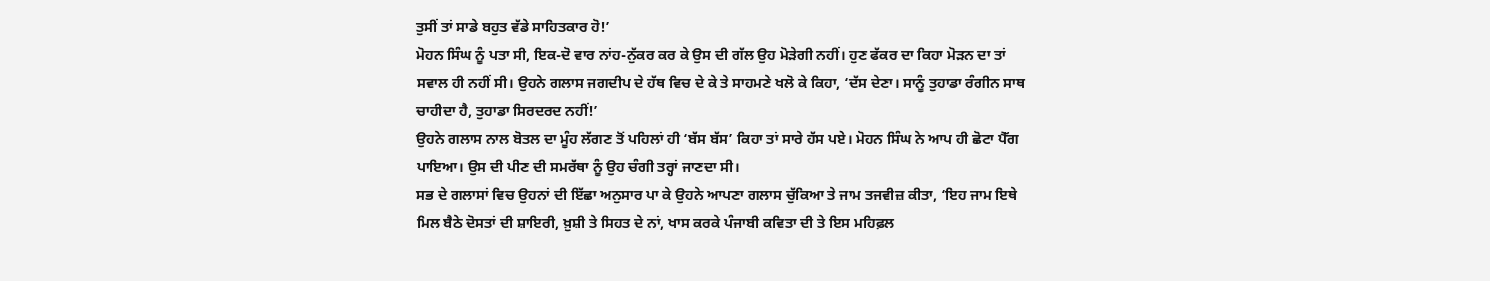ਤੁਸੀਂ ਤਾਂ ਸਾਡੇ ਬਹੁਤ ਵੱਡੇ ਸਾਹਿਤਕਾਰ ਹੋ!’
ਮੋਹਨ ਸਿੰਘ ਨੂੰ ਪਤਾ ਸੀ, ਇਕ-ਦੋ ਵਾਰ ਨਾਂਹ-ਨੁੱਕਰ ਕਰ ਕੇ ਉਸ ਦੀ ਗੱਲ ਉਹ ਮੋੜੇਗੀ ਨਹੀਂ। ਹੁਣ ਫੱਕਰ ਦਾ ਕਿਹਾ ਮੋੜਨ ਦਾ ਤਾਂ ਸਵਾਲ ਹੀ ਨਹੀਂ ਸੀ। ਉਹਨੇ ਗਲਾਸ ਜਗਦੀਪ ਦੇ ਹੱਥ ਵਿਚ ਦੇ ਕੇ ਤੇ ਸਾਹਮਣੇ ਖਲੋ ਕੇ ਕਿਹਾ, ‘ਦੱਸ ਦੇਣਾ। ਸਾਨੂੰ ਤੁਹਾਡਾ ਰੰਗੀਨ ਸਾਥ ਚਾਹੀਦਾ ਹੈ, ਤੁਹਾਡਾ ਸਿਰਦਰਦ ਨਹੀਂ!’
ਉਹਨੇ ਗਲਾਸ ਨਾਲ ਬੋਤਲ ਦਾ ਮੂੰਹ ਲੱਗਣ ਤੋਂ ਪਹਿਲਾਂ ਹੀ ‘ਬੱਸ ਬੱਸ’ ਕਿਹਾ ਤਾਂ ਸਾਰੇ ਹੱਸ ਪਏ। ਮੋਹਨ ਸਿੰਘ ਨੇ ਆਪ ਹੀ ਛੋਟਾ ਪੈੱਗ ਪਾਇਆ। ਉਸ ਦੀ ਪੀਣ ਦੀ ਸਮਰੱਥਾ ਨੂੰ ਉਹ ਚੰਗੀ ਤਰ੍ਹਾਂ ਜਾਣਦਾ ਸੀ।
ਸਭ ਦੇ ਗਲਾਸਾਂ ਵਿਚ ਉਹਨਾਂ ਦੀ ਇੱਛਾ ਅਨੁਸਾਰ ਪਾ ਕੇ ਉਹਨੇ ਆਪਣਾ ਗਲਾਸ ਚੁੱਕਿਆ ਤੇ ਜਾਮ ਤਜਵੀਜ਼ ਕੀਤਾ, ‘ਇਹ ਜਾਮ ਇਥੇ ਮਿਲ ਬੈਠੇ ਦੋਸਤਾਂ ਦੀ ਸ਼ਾਇਰੀ, ਖ਼ੁਸ਼ੀ ਤੇ ਸਿਹਤ ਦੇ ਨਾਂ, ਖਾਸ ਕਰਕੇ ਪੰਜਾਬੀ ਕਵਿਤਾ ਦੀ ਤੇ ਇਸ ਮਹਿਫ਼ਲ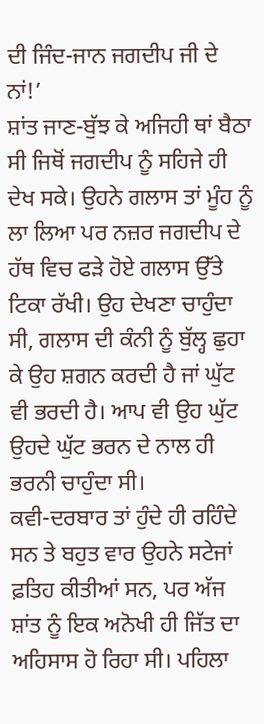ਦੀ ਜਿੰਦ-ਜਾਨ ਜਗਦੀਪ ਜੀ ਦੇ ਨਾਂ!’
ਸ਼ਾਂਤ ਜਾਣ-ਬੁੱਝ ਕੇ ਅਜਿਹੀ ਥਾਂ ਬੈਠਾ ਸੀ ਜਿਥੋਂ ਜਗਦੀਪ ਨੂੰ ਸਹਿਜੇ ਹੀ ਦੇਖ ਸਕੇ। ਉਹਨੇ ਗਲਾਸ ਤਾਂ ਮੂੰਹ ਨੂੰ ਲਾ ਲਿਆ ਪਰ ਨਜ਼ਰ ਜਗਦੀਪ ਦੇ ਹੱਥ ਵਿਚ ਫੜੇ ਹੋਏ ਗਲਾਸ ਉੱਤੇ ਟਿਕਾ ਰੱਖੀ। ਉਹ ਦੇਖਣਾ ਚਾਹੁੰਦਾ ਸੀ, ਗਲਾਸ ਦੀ ਕੰਨੀ ਨੂੰ ਬੁੱਲ੍ਹ ਛੁਹਾ ਕੇ ਉਹ ਸ਼ਗਨ ਕਰਦੀ ਹੈ ਜਾਂ ਘੁੱਟ ਵੀ ਭਰਦੀ ਹੈ। ਆਪ ਵੀ ਉਹ ਘੁੱਟ ਉਹਦੇ ਘੁੱਟ ਭਰਨ ਦੇ ਨਾਲ ਹੀ ਭਰਨੀ ਚਾਹੁੰਦਾ ਸੀ।
ਕਵੀ-ਦਰਬਾਰ ਤਾਂ ਹੁੰਦੇ ਹੀ ਰਹਿੰਦੇ ਸਨ ਤੇ ਬਹੁਤ ਵਾਰ ਉਹਨੇ ਸਟੇਜਾਂ ਫ਼ਤਿਹ ਕੀਤੀਆਂ ਸਨ, ਪਰ ਅੱਜ ਸ਼ਾਂਤ ਨੂੰ ਇਕ ਅਨੋਖੀ ਹੀ ਜਿੱਤ ਦਾ ਅਹਿਸਾਸ ਹੋ ਰਿਹਾ ਸੀ। ਪਹਿਲਾ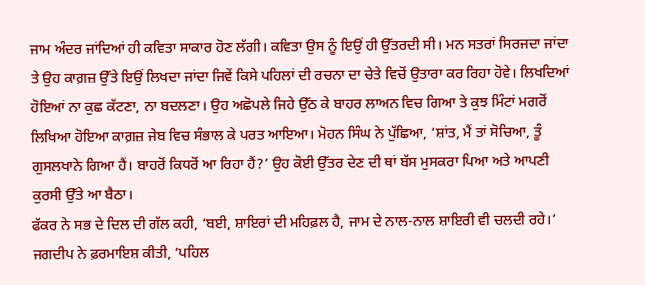ਜਾਮ ਅੰਦਰ ਜਾਂਦਿਆਂ ਹੀ ਕਵਿਤਾ ਸਾਕਾਰ ਹੋਣ ਲੱਗੀ। ਕਵਿਤਾ ਉਸ ਨੂੰ ਇਉਂ ਹੀ ਉੱਤਰਦੀ ਸੀ। ਮਨ ਸਤਰਾਂ ਸਿਰਜਦਾ ਜਾਂਦਾ ਤੇ ਉਹ ਕਾਗ਼ਜ਼ ਉੱਤੇ ਇਉਂ ਲਿਖਦਾ ਜਾਂਦਾ ਜਿਵੇਂ ਕਿਸੇ ਪਹਿਲਾਂ ਦੀ ਰਚਨਾ ਦਾ ਚੇਤੇ ਵਿਚੋਂ ਉਤਾਰਾ ਕਰ ਰਿਹਾ ਹੋਵੇ। ਲਿਖਦਿਆਂ ਹੋਇਆਂ ਨਾ ਕੁਛ ਕੱਟਣਾ, ਨਾ ਬਦਲਣਾ। ਉਹ ਅਛੋਪਲੇ ਜਿਹੇ ਉੱਠ ਕੇ ਬਾਹਰ ਲਾਅਨ ਵਿਚ ਗਿਆ ਤੇ ਕੁਝ ਮਿੰਟਾਂ ਮਗਰੋਂ ਲਿਖਿਆ ਹੋਇਆ ਕਾਗ਼ਜ਼ ਜੇਬ ਵਿਚ ਸੰਭਾਲ ਕੇ ਪਰਤ ਆਇਆ। ਮੋਹਨ ਸਿੰਘ ਨੇ ਪੁੱਛਿਆ, ‘ਸ਼ਾਂਤ, ਮੈਂ ਤਾਂ ਸੋਚਿਆ, ਤੂੰ ਗੁਸਲਖਾਨੇ ਗਿਆ ਹੈਂ। ਬਾਹਰੋਂ ਕਿਧਰੋਂ ਆ ਰਿਹਾ ਹੈਂ?’ ਉਹ ਕੋਈ ਉੱਤਰ ਦੇਣ ਦੀ ਥਾਂ ਬੱਸ ਮੁਸਕਰਾ ਪਿਆ ਅਤੇ ਆਪਣੀ ਕੁਰਸੀ ਉੱਤੇ ਆ ਬੈਠਾ।
ਫੱਕਰ ਨੇ ਸਭ ਦੇ ਦਿਲ ਦੀ ਗੱਲ ਕਹੀ, ‘ਬਈ, ਸ਼ਾਇਰਾਂ ਦੀ ਮਹਿਫ਼ਲ ਹੈ, ਜਾਮ ਦੇ ਨਾਲ-ਨਾਲ ਸ਼ਾਇਰੀ ਵੀ ਚਲਦੀ ਰਹੇ।’
ਜਗਦੀਪ ਨੇ ਫ਼ਰਮਾਇਸ਼ ਕੀਤੀ, ‘ਪਹਿਲ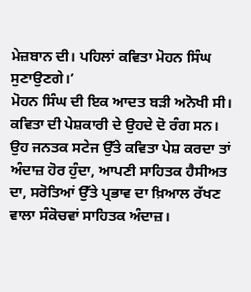ਮੇਜ਼ਬਾਨ ਦੀ। ਪਹਿਲਾਂ ਕਵਿਤਾ ਮੋਹਨ ਸਿੰਘ ਸੁਣਾਉਣਗੇ।’
ਮੋਹਨ ਸਿੰਘ ਦੀ ਇਕ ਆਦਤ ਬੜੀ ਅਨੋਖੀ ਸੀ। ਕਵਿਤਾ ਦੀ ਪੇਸ਼ਕਾਰੀ ਦੇ ਉਹਦੇ ਦੋ ਰੰਗ ਸਨ। ਉਹ ਜਨਤਕ ਸਟੇਜ ਉੱਤੇ ਕਵਿਤਾ ਪੇਸ਼ ਕਰਦਾ ਤਾਂ ਅੰਦਾਜ਼ ਹੋਰ ਹੁੰਦਾ, ਆਪਣੀ ਸਾਹਿਤਕ ਹੈਸੀਅਤ ਦਾ, ਸਰੋਤਿਆਂ ਉੱਤੇ ਪ੍ਰਭਾਵ ਦਾ ਖ਼ਿਆਲ ਰੱਖਣ ਵਾਲਾ ਸੰਕੋਚਵਾਂ ਸਾਹਿਤਕ ਅੰਦਾਜ਼।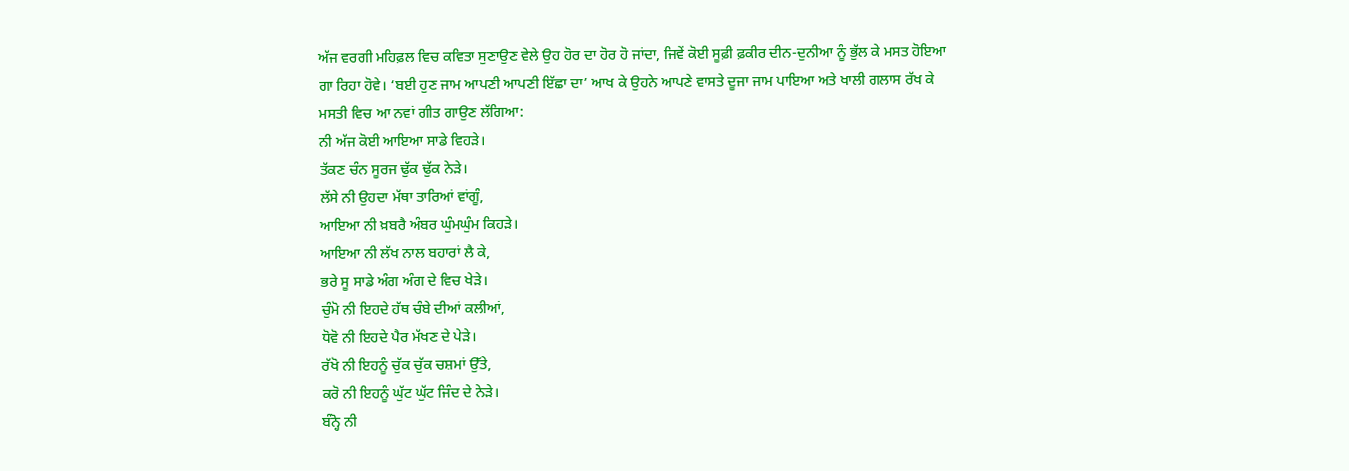ਅੱਜ ਵਰਗੀ ਮਹਿਫ਼ਲ ਵਿਚ ਕਵਿਤਾ ਸੁਣਾਉਣ ਵੇਲੇ ਉਹ ਹੋਰ ਦਾ ਹੋਰ ਹੋ ਜਾਂਦਾ, ਜਿਵੇਂ ਕੋਈ ਸੂਫ਼ੀ ਫ਼ਕੀਰ ਦੀਨ-ਦੁਨੀਆ ਨੂੰ ਭੁੱਲ ਕੇ ਮਸਤ ਹੋਇਆ ਗਾ ਰਿਹਾ ਹੋਵੇ। ‘ਬਈ ਹੁਣ ਜਾਮ ਆਪਣੀ ਆਪਣੀ ਇੱਛਾ ਦਾ’ ਆਖ ਕੇ ਉਹਨੇ ਆਪਣੇ ਵਾਸਤੇ ਦੂਜਾ ਜਾਮ ਪਾਇਆ ਅਤੇ ਖਾਲੀ ਗਲਾਸ ਰੱਖ ਕੇ ਮਸਤੀ ਵਿਚ ਆ ਨਵਾਂ ਗੀਤ ਗਾਉਣ ਲੱਗਿਆ:
ਨੀ ਅੱਜ ਕੋਈ ਆਇਆ ਸਾਡੇ ਵਿਹੜੇ।
ਤੱਕਣ ਚੰਨ ਸੂਰਜ ਢੁੱਕ ਢੁੱਕ ਨੇੜੇ।
ਲੱਸੇ ਨੀ ਉਹਦਾ ਮੱਥਾ ਤਾਰਿਆਂ ਵਾਂਗੂੰ,
ਆਇਆ ਨੀ ਖ਼ਬਰੈ ਅੰਬਰ ਘੁੰਮਘੁੰਮ ਕਿਹੜੇ।
ਆਇਆ ਨੀ ਲੱਖ ਨਾਲ ਬਹਾਰਾਂ ਲੈ ਕੇ,
ਭਰੇ ਸੂ ਸਾਡੇ ਅੰਗ ਅੰਗ ਦੇ ਵਿਚ ਖੇੜੇ।
ਚੁੰਮੋ ਨੀ ਇਹਦੇ ਹੱਥ ਚੰਬੇ ਦੀਆਂ ਕਲੀਆਂ,
ਧੋਵੋ ਨੀ ਇਹਦੇ ਪੈਰ ਮੱਖਣ ਦੇ ਪੇੜੇ।
ਰੱਖੋ ਨੀ ਇਹਨੂੰ ਚੁੱਕ ਚੁੱਕ ਚਸ਼ਮਾਂ ਉੱਤੇ,
ਕਰੋ ਨੀ ਇਹਨੂੰ ਘੁੱਟ ਘੁੱਟ ਜਿੰਦ ਦੇ ਨੇੜੇ।
ਬੰਨ੍ਹੋ ਨੀ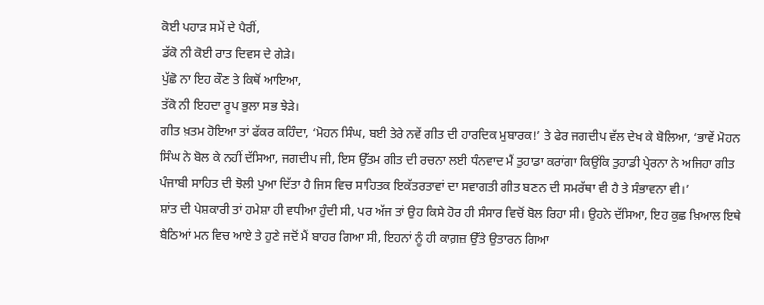ਕੋਈ ਪਹਾੜ ਸਮੇਂ ਦੇ ਪੈਰੀਂ,
ਡੱਕੋ ਨੀ ਕੋਈ ਰਾਤ ਦਿਵਸ ਦੇ ਗੇੜੇ।
ਪੁੱਛੋ ਨਾ ਇਹ ਕੌਣ ਤੇ ਕਿਥੋਂ ਆਇਆ,
ਤੱਕੋ ਨੀ ਇਹਦਾ ਰੂਪ ਭੁਲਾ ਸਭ ਝੇੜੇ।
ਗੀਤ ਖ਼ਤਮ ਹੋਇਆ ਤਾਂ ਫੱਕਰ ਕਹਿੰਦਾ, ‘ਮੋਹਨ ਸਿੰਘ, ਬਈ ਤੇਰੇ ਨਵੇਂ ਗੀਤ ਦੀ ਹਾਰਦਿਕ ਮੁਬਾਰਕ!’ ਤੇ ਫੇਰ ਜਗਦੀਪ ਵੱਲ ਦੇਖ ਕੇ ਬੋਲਿਆ, ‘ਭਾਵੇਂ ਮੋਹਨ ਸਿੰਘ ਨੇ ਬੋਲ ਕੇ ਨਹੀਂ ਦੱਸਿਆ, ਜਗਦੀਪ ਜੀ, ਇਸ ਉੱਤਮ ਗੀਤ ਦੀ ਰਚਨਾ ਲਈ ਧੰਨਵਾਦ ਮੈਂ ਤੁਹਾਡਾ ਕਰਾਂਗਾ ਕਿਉਂਕਿ ਤੁਹਾਡੀ ਪ੍ਰੇਰਨਾ ਨੇ ਅਜਿਹਾ ਗੀਤ ਪੰਜਾਬੀ ਸਾਹਿਤ ਦੀ ਝੋਲੀ ਪੁਆ ਦਿੱਤਾ ਹੈ ਜਿਸ ਵਿਚ ਸਾਹਿਤਕ ਇਕੱਤਰਤਾਵਾਂ ਦਾ ਸਵਾਗਤੀ ਗੀਤ ਬਣਨ ਦੀ ਸਮਰੱਥਾ ਵੀ ਹੈ ਤੇ ਸੰਭਾਵਨਾ ਵੀ।’
ਸ਼ਾਂਤ ਦੀ ਪੇਸ਼ਕਾਰੀ ਤਾਂ ਹਮੇਸ਼ਾ ਹੀ ਵਧੀਆ ਹੁੰਦੀ ਸੀ, ਪਰ ਅੱਜ ਤਾਂ ਉਹ ਕਿਸੇ ਹੋਰ ਹੀ ਸੰਸਾਰ ਵਿਚੋਂ ਬੋਲ ਰਿਹਾ ਸੀ। ਉਹਨੇ ਦੱਸਿਆ, ਇਹ ਕੁਛ ਖ਼ਿਆਲ ਇਥੇ ਬੈਠਿਆਂ ਮਨ ਵਿਚ ਆਏ ਤੇ ਹੁਣੇ ਜਦੋਂ ਮੈਂ ਬਾਹਰ ਗਿਆ ਸੀ, ਇਹਨਾਂ ਨੂੰ ਹੀ ਕਾਗ਼ਜ਼ ਉੱਤੇ ਉਤਾਰਨ ਗਿਆ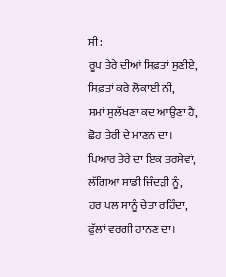ਸੀ:
ਰੂਪ ਤੇਰੇ ਦੀਆਂ ਸਿਫ਼ਤਾਂ ਸੁਣੀਏ,
ਸਿਫ਼ਤਾਂ ਕਰੇ ਲੋਕਾਈ ਨੀ,
ਸਮਾਂ ਸੁਲੱਖਣਾ ਕਦ ਆਉਣਾ ਹੈ,
ਛੋਹ ਤੇਰੀ ਦੇ ਮਾਣਨ ਦਾ।
ਪਿਆਰ ਤੇਰੇ ਦਾ ਇਕ ਤਰਸੇਵਾਂ,
ਲੱਗਿਆ ਸਾਡੀ ਜਿੰਦੜੀ ਨੂੰ,
ਹਰ ਪਲ ਸਾਨੂੰ ਚੇਤਾ ਰਹਿੰਦਾ,
ਫੁੱਲਾਂ ਵਰਗੀ ਹਾਨਣ ਦਾ।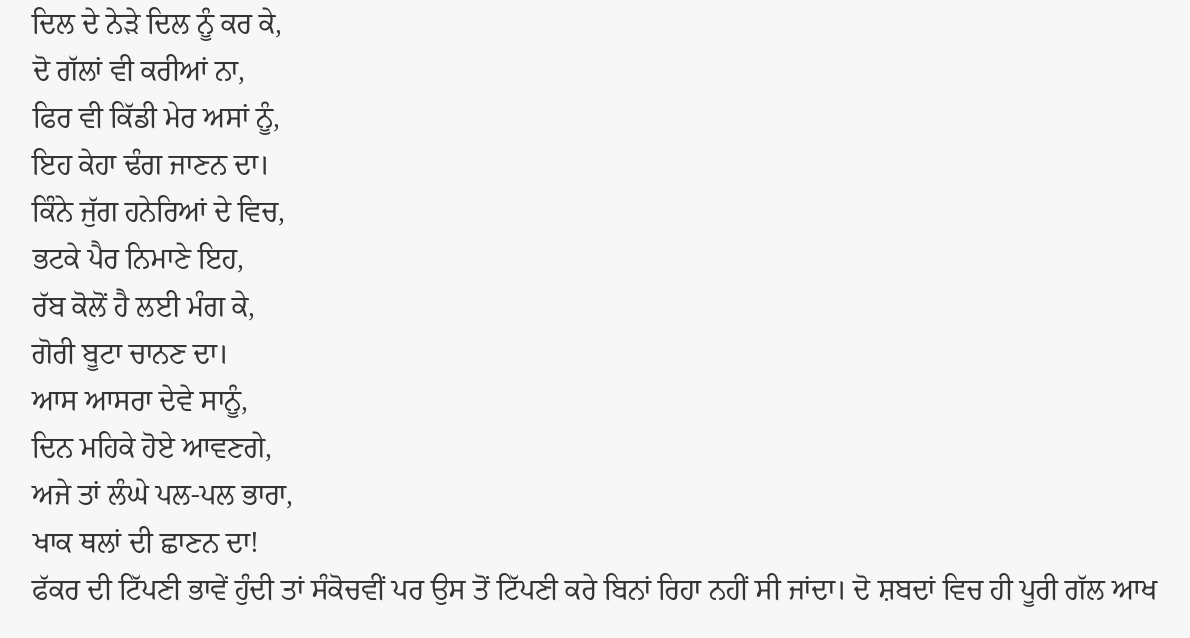ਦਿਲ ਦੇ ਨੇੜੇ ਦਿਲ ਨੂੰ ਕਰ ਕੇ,
ਦੋ ਗੱਲਾਂ ਵੀ ਕਰੀਆਂ ਨਾ,
ਫਿਰ ਵੀ ਕਿੱਡੀ ਮੇਰ ਅਸਾਂ ਨੂੰ,
ਇਹ ਕੇਹਾ ਢੰਗ ਜਾਣਨ ਦਾ।
ਕਿੰਨੇ ਜੁੱਗ ਹਨੇਰਿਆਂ ਦੇ ਵਿਚ,
ਭਟਕੇ ਪੈਰ ਨਿਮਾਣੇ ਇਹ,
ਰੱਬ ਕੋਲੋਂ ਹੈ ਲਈ ਮੰਗ ਕੇ,
ਗੋਰੀ ਬੂਟਾ ਚਾਨਣ ਦਾ।
ਆਸ ਆਸਰਾ ਦੇਵੇ ਸਾਨੂੰ,
ਦਿਨ ਮਹਿਕੇ ਹੋਏ ਆਵਣਗੇ,
ਅਜੇ ਤਾਂ ਲੰਘੇ ਪਲ-ਪਲ ਭਾਰਾ,
ਖਾਕ ਥਲਾਂ ਦੀ ਛਾਣਨ ਦਾ!
ਫੱਕਰ ਦੀ ਟਿੱਪਣੀ ਭਾਵੇਂ ਹੁੰਦੀ ਤਾਂ ਸੰਕੋਚਵੀਂ ਪਰ ਉਸ ਤੋਂ ਟਿੱਪਣੀ ਕਰੇ ਬਿਨਾਂ ਰਿਹਾ ਨਹੀਂ ਸੀ ਜਾਂਦਾ। ਦੋ ਸ਼ਬਦਾਂ ਵਿਚ ਹੀ ਪੂਰੀ ਗੱਲ ਆਖ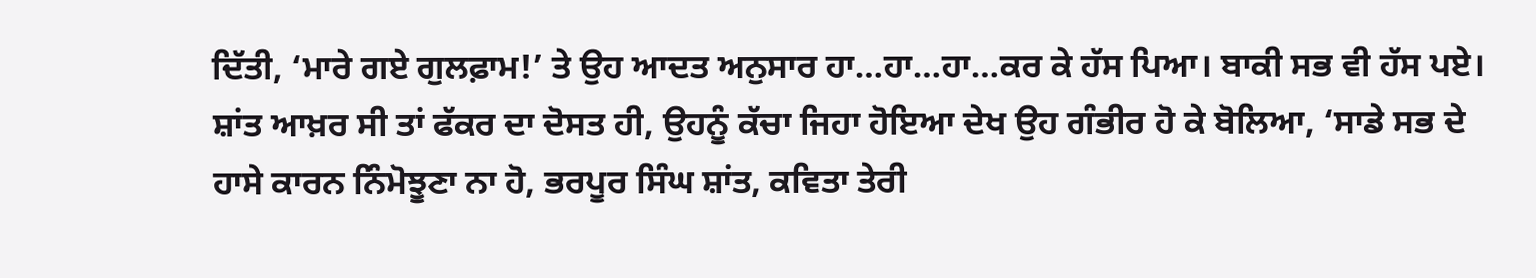ਦਿੱਤੀ, ‘ਮਾਰੇ ਗਏ ਗੁਲਫ਼ਾਮ!’ ਤੇ ਉਹ ਆਦਤ ਅਨੁਸਾਰ ਹਾ…ਹਾ…ਹਾ…ਕਰ ਕੇ ਹੱਸ ਪਿਆ। ਬਾਕੀ ਸਭ ਵੀ ਹੱਸ ਪਏ। ਸ਼ਾਂਤ ਆਖ਼ਰ ਸੀ ਤਾਂ ਫੱਕਰ ਦਾ ਦੋਸਤ ਹੀ, ਉਹਨੂੰ ਕੱਚਾ ਜਿਹਾ ਹੋਇਆ ਦੇਖ ਉਹ ਗੰਭੀਰ ਹੋ ਕੇ ਬੋਲਿਆ, ‘ਸਾਡੇ ਸਭ ਦੇ ਹਾਸੇ ਕਾਰਨ ਨਿੰਮੋਝੂਣਾ ਨਾ ਹੋ, ਭਰਪੂਰ ਸਿੰਘ ਸ਼ਾਂਤ, ਕਵਿਤਾ ਤੇਰੀ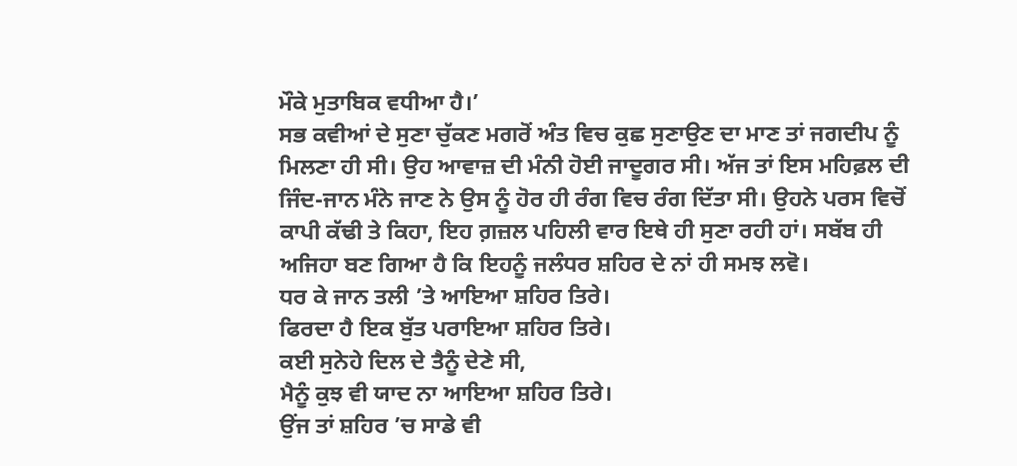ਮੌਕੇ ਮੁਤਾਬਿਕ ਵਧੀਆ ਹੈ।’
ਸਭ ਕਵੀਆਂ ਦੇ ਸੁਣਾ ਚੁੱਕਣ ਮਗਰੋਂ ਅੰਤ ਵਿਚ ਕੁਛ ਸੁਣਾਉਣ ਦਾ ਮਾਣ ਤਾਂ ਜਗਦੀਪ ਨੂੰ ਮਿਲਣਾ ਹੀ ਸੀ। ਉਹ ਆਵਾਜ਼ ਦੀ ਮੰਨੀ ਹੋਈ ਜਾਦੂਗਰ ਸੀ। ਅੱਜ ਤਾਂ ਇਸ ਮਹਿਫ਼ਲ ਦੀ ਜਿੰਦ-ਜਾਨ ਮੰਨੇ ਜਾਣ ਨੇ ਉਸ ਨੂੰ ਹੋਰ ਹੀ ਰੰਗ ਵਿਚ ਰੰਗ ਦਿੱਤਾ ਸੀ। ਉਹਨੇ ਪਰਸ ਵਿਚੋਂ ਕਾਪੀ ਕੱਢੀ ਤੇ ਕਿਹਾ, ਇਹ ਗ਼ਜ਼ਲ ਪਹਿਲੀ ਵਾਰ ਇਥੇ ਹੀ ਸੁਣਾ ਰਹੀ ਹਾਂ। ਸਬੱਬ ਹੀ ਅਜਿਹਾ ਬਣ ਗਿਆ ਹੈ ਕਿ ਇਹਨੂੰ ਜਲੰਧਰ ਸ਼ਹਿਰ ਦੇ ਨਾਂ ਹੀ ਸਮਝ ਲਵੋ।
ਧਰ ਕੇ ਜਾਨ ਤਲੀ ’ਤੇ ਆਇਆ ਸ਼ਹਿਰ ਤਿਰੇ।
ਫਿਰਦਾ ਹੈ ਇਕ ਬੁੱਤ ਪਰਾਇਆ ਸ਼ਹਿਰ ਤਿਰੇ।
ਕਈ ਸੁਨੇਹੇ ਦਿਲ ਦੇ ਤੈਨੂੰ ਦੇਣੇ ਸੀ,
ਮੈਨੂੰ ਕੁਝ ਵੀ ਯਾਦ ਨਾ ਆਇਆ ਸ਼ਹਿਰ ਤਿਰੇ।
ਉਂਜ ਤਾਂ ਸ਼ਹਿਰ ’ਚ ਸਾਡੇ ਵੀ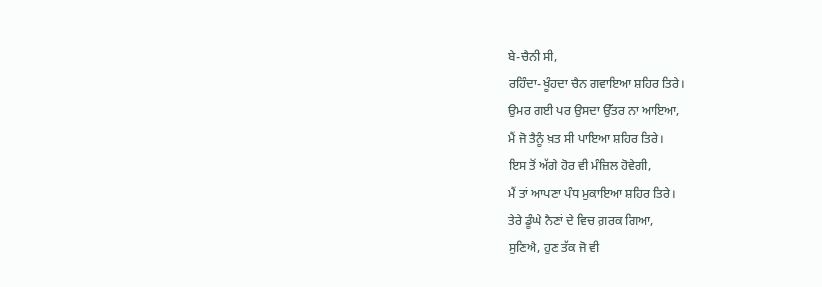ਬੇ-ਚੈਨੀ ਸੀ,
ਰਹਿੰਦਾ-ਖੂੰਹਦਾ ਚੈਨ ਗਵਾਇਆ ਸ਼ਹਿਰ ਤਿਰੇ।
ਉਮਰ ਗਈ ਪਰ ਉਸਦਾ ਉੱਤਰ ਨਾ ਆਇਆ,
ਮੈਂ ਜੋ ਤੈਨੂੰ ਖ਼ਤ ਸੀ ਪਾਇਆ ਸ਼ਹਿਰ ਤਿਰੇ।
ਇਸ ਤੋਂ ਅੱਗੇ ਹੋਰ ਵੀ ਮੰਜ਼ਿਲ ਹੋਵੇਗੀ,
ਮੈਂ ਤਾਂ ਆਪਣਾ ਪੰਧ ਮੁਕਾਇਆ ਸ਼ਹਿਰ ਤਿਰੇ।
ਤੇਰੇ ਡੂੰਘੇ ਨੈਣਾਂ ਦੇ ਵਿਚ ਗ਼ਰਕ ਗਿਆ,
ਸੁਣਿਐ, ਹੁਣ ਤੱਕ ਜੋ ਵੀ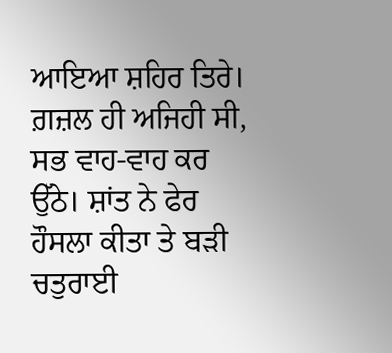ਆਇਆ ਸ਼ਹਿਰ ਤਿਰੇ।
ਗ਼ਜ਼ਲ ਹੀ ਅਜਿਹੀ ਸੀ, ਸਭ ਵਾਹ-ਵਾਹ ਕਰ ਉੱਠੇ। ਸ਼ਾਂਤ ਨੇ ਫੇਰ ਹੌਸਲਾ ਕੀਤਾ ਤੇ ਬੜੀ ਚਤੁਰਾਈ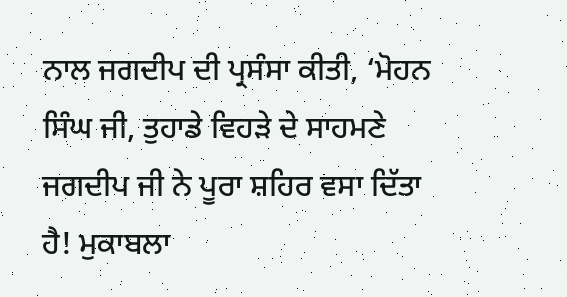ਨਾਲ ਜਗਦੀਪ ਦੀ ਪ੍ਰਸੰਸਾ ਕੀਤੀ, ‘ਮੋਹਨ ਸਿੰਘ ਜੀ, ਤੁਹਾਡੇ ਵਿਹੜੇ ਦੇ ਸਾਹਮਣੇ ਜਗਦੀਪ ਜੀ ਨੇ ਪੂਰਾ ਸ਼ਹਿਰ ਵਸਾ ਦਿੱਤਾ ਹੈ! ਮੁਕਾਬਲਾ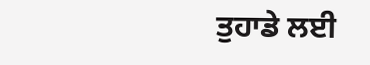ਤੁਹਾਡੇ ਲਈ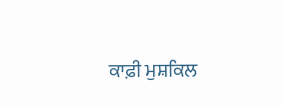ਕਾਫ਼ੀ ਮੁਸ਼ਕਿਲ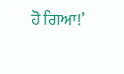ਹੋ ਗਿਆ!’